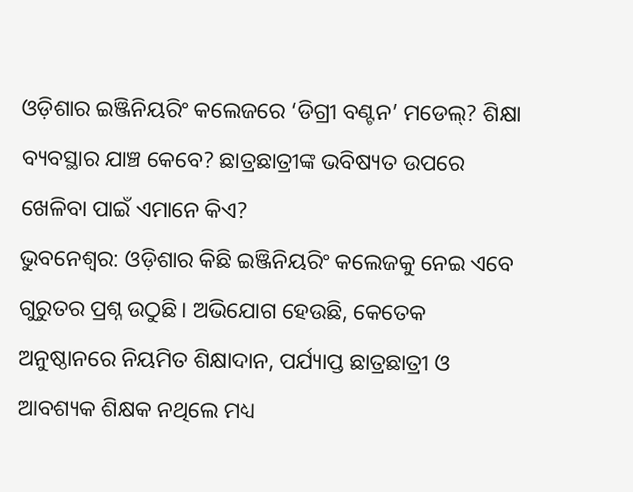ଓଡ଼ିଶାର ଇଞ୍ଜିନିୟରିଂ କଲେଜରେ ‘ଡିଗ୍ରୀ ବଣ୍ଟନ’ ମଡେଲ୍? ଶିକ୍ଷା ବ୍ୟବସ୍ଥାର ଯାଞ୍ଚ କେବେ? ଛାତ୍ରଛାତ୍ରୀଙ୍କ ଭବିଷ୍ୟତ ଉପରେ ଖେଳିବା ପାଇଁ ଏମାନେ କିଏ?
ଭୁବନେଶ୍ୱର: ଓଡ଼ିଶାର କିଛି ଇଞ୍ଜିନିୟରିଂ କଲେଜକୁ ନେଇ ଏବେ ଗୁରୁତର ପ୍ରଶ୍ନ ଉଠୁଛି। ଅଭିଯୋଗ ହେଉଛି, କେତେକ ଅନୁଷ୍ଠାନରେ ନିୟମିତ ଶିକ୍ଷାଦାନ, ପର୍ଯ୍ୟାପ୍ତ ଛାତ୍ରଛାତ୍ରୀ ଓ ଆବଶ୍ୟକ ଶିକ୍ଷକ ନଥିଲେ ମଧ୍ୟ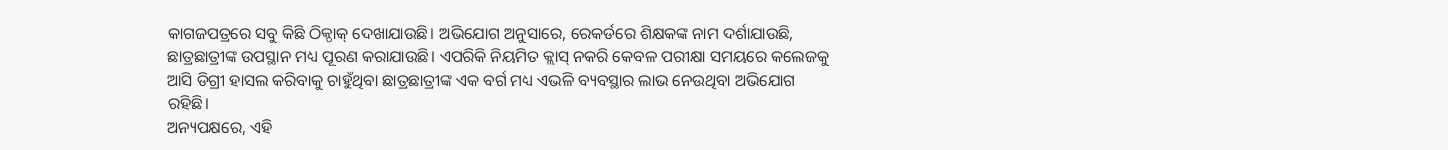କାଗଜପତ୍ରରେ ସବୁ କିଛି ଠିକ୍ଠାକ୍ ଦେଖାଯାଉଛି। ଅଭିଯୋଗ ଅନୁସାରେ, ରେକର୍ଡରେ ଶିକ୍ଷକଙ୍କ ନାମ ଦର୍ଶାଯାଉଛି, ଛାତ୍ରଛାତ୍ରୀଙ୍କ ଉପସ୍ଥାନ ମଧ୍ୟ ପୂରଣ କରାଯାଉଛି। ଏପରିକି ନିୟମିତ କ୍ଲାସ୍ ନକରି କେବଳ ପରୀକ୍ଷା ସମୟରେ କଲେଜକୁ ଆସି ଡିଗ୍ରୀ ହାସଲ କରିବାକୁ ଚାହୁଁଥିବା ଛାତ୍ରଛାତ୍ରୀଙ୍କ ଏକ ବର୍ଗ ମଧ୍ୟ ଏଭଳି ବ୍ୟବସ୍ଥାର ଲାଭ ନେଉଥିବା ଅଭିଯୋଗ ରହିଛି।
ଅନ୍ୟପକ୍ଷରେ, ଏହି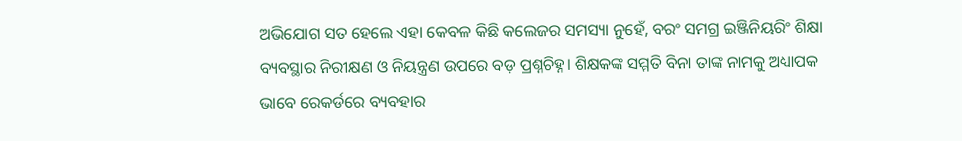ଅଭିଯୋଗ ସତ ହେଲେ ଏହା କେବଳ କିଛି କଲେଜର ସମସ୍ୟା ନୁହେଁ, ବରଂ ସମଗ୍ର ଇଞ୍ଜିନିୟରିଂ ଶିକ୍ଷା ବ୍ୟବସ୍ଥାର ନିରୀକ୍ଷଣ ଓ ନିୟନ୍ତ୍ରଣ ଉପରେ ବଡ଼ ପ୍ରଶ୍ନଚିହ୍ନ। ଶିକ୍ଷକଙ୍କ ସମ୍ମତି ବିନା ତାଙ୍କ ନାମକୁ ଅଧ୍ୟାପକ ଭାବେ ରେକର୍ଡରେ ବ୍ୟବହାର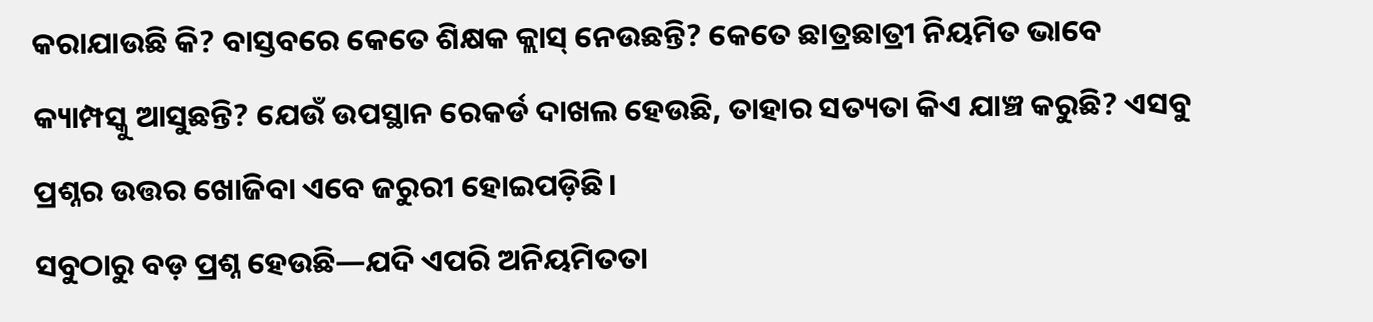କରାଯାଉଛି କି? ବାସ୍ତବରେ କେତେ ଶିକ୍ଷକ କ୍ଲାସ୍ ନେଉଛନ୍ତି? କେତେ ଛାତ୍ରଛାତ୍ରୀ ନିୟମିତ ଭାବେ କ୍ୟାମ୍ପସ୍କୁ ଆସୁଛନ୍ତି? ଯେଉଁ ଉପସ୍ଥାନ ରେକର୍ଡ ଦାଖଲ ହେଉଛି, ତାହାର ସତ୍ୟତା କିଏ ଯାଞ୍ଚ କରୁଛି? ଏସବୁ ପ୍ରଶ୍ନର ଉତ୍ତର ଖୋଜିବା ଏବେ ଜରୁରୀ ହୋଇପଡ଼ିଛି।
ସବୁଠାରୁ ବଡ଼ ପ୍ରଶ୍ନ ହେଉଛି—ଯଦି ଏପରି ଅନିୟମିତତା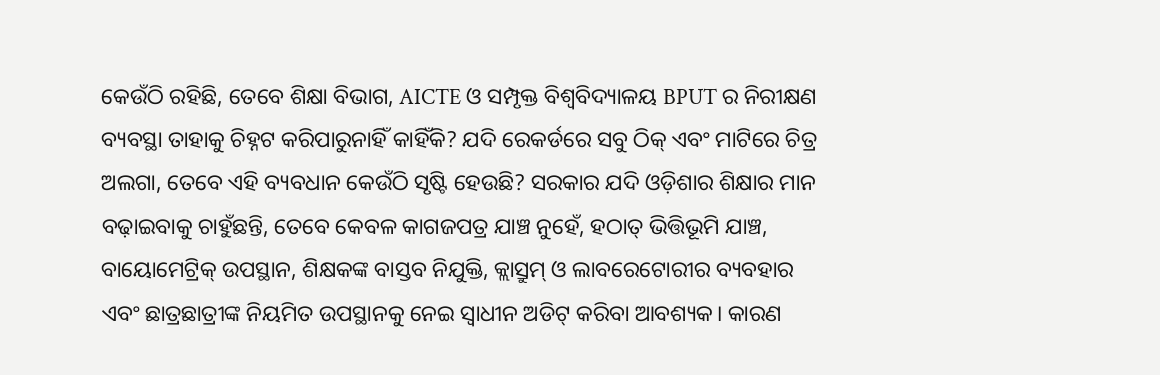କେଉଁଠି ରହିଛି, ତେବେ ଶିକ୍ଷା ବିଭାଗ, AICTE ଓ ସମ୍ପୃକ୍ତ ବିଶ୍ୱବିଦ୍ୟାଳୟ BPUT ର ନିରୀକ୍ଷଣ ବ୍ୟବସ୍ଥା ତାହାକୁ ଚିହ୍ନଟ କରିପାରୁନାହିଁ କାହିଁକି? ଯଦି ରେକର୍ଡରେ ସବୁ ଠିକ୍ ଏବଂ ମାଟିରେ ଚିତ୍ର ଅଲଗା, ତେବେ ଏହି ବ୍ୟବଧାନ କେଉଁଠି ସୃଷ୍ଟି ହେଉଛି? ସରକାର ଯଦି ଓଡ଼ିଶାର ଶିକ୍ଷାର ମାନ ବଢ଼ାଇବାକୁ ଚାହୁଁଛନ୍ତି, ତେବେ କେବଳ କାଗଜପତ୍ର ଯାଞ୍ଚ ନୁହେଁ, ହଠାତ୍ ଭିତ୍ତିଭୂମି ଯାଞ୍ଚ, ବାୟୋମେଟ୍ରିକ୍ ଉପସ୍ଥାନ, ଶିକ୍ଷକଙ୍କ ବାସ୍ତବ ନିଯୁକ୍ତି, କ୍ଲାସ୍ରୁମ୍ ଓ ଲାବରେଟୋରୀର ବ୍ୟବହାର ଏବଂ ଛାତ୍ରଛାତ୍ରୀଙ୍କ ନିୟମିତ ଉପସ୍ଥାନକୁ ନେଇ ସ୍ୱାଧୀନ ଅଡିଟ୍ କରିବା ଆବଶ୍ୟକ। କାରଣ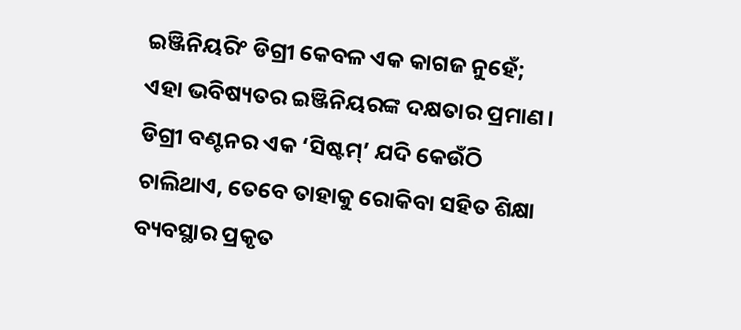ଇଞ୍ଜିନିୟରିଂ ଡିଗ୍ରୀ କେବଳ ଏକ କାଗଜ ନୁହେଁ; ଏହା ଭବିଷ୍ୟତର ଇଞ୍ଜିନିୟରଙ୍କ ଦକ୍ଷତାର ପ୍ରମାଣ। ଡିଗ୍ରୀ ବଣ୍ଟନର ଏକ ‘ସିଷ୍ଟମ୍’ ଯଦି କେଉଁଠି ଚାଲିଥାଏ, ତେବେ ତାହାକୁ ରୋକିବା ସହିତ ଶିକ୍ଷା ବ୍ୟବସ୍ଥାର ପ୍ରକୃତ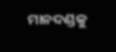ମାନଦଣ୍ଡକୁ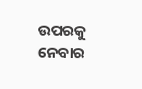ଉପରକୁ ନେବାର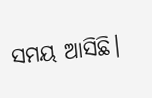ସମୟ ଆସିଛି।